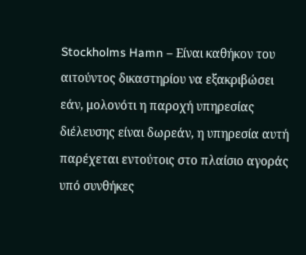Stockholms Hamn – Είναι καθήκον του αιτούντος δικαστηρίου να εξακριβώσει εάν, μολονότι η παροχή υπηρεσίας διέλευσης είναι δωρεάν, η υπηρεσία αυτή παρέχεται εντούτοις στο πλαίσιο αγοράς υπό συνθήκες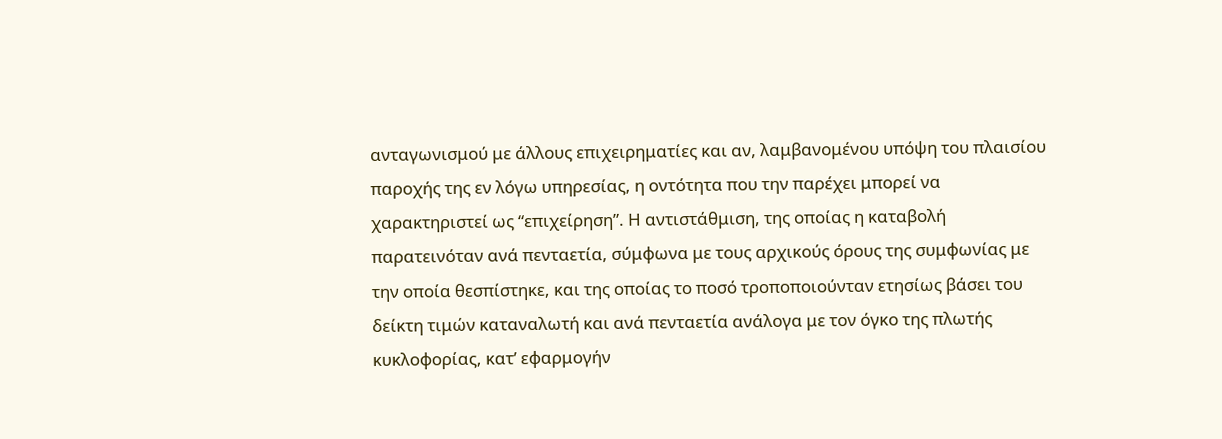ανταγωνισμού με άλλους επιχειρηματίες και αν, λαμβανομένου υπόψη του πλαισίου παροχής της εν λόγω υπηρεσίας, η οντότητα που την παρέχει μπορεί να χαρακτηριστεί ως “επιχείρηση”. Η αντιστάθμιση, της οποίας η καταβολή παρατεινόταν ανά πενταετία, σύμφωνα με τους αρχικούς όρους της συμφωνίας με την οποία θεσπίστηκε, και της οποίας το ποσό τροποποιούνταν ετησίως βάσει του δείκτη τιμών καταναλωτή και ανά πενταετία ανάλογα με τον όγκο της πλωτής κυκλοφορίας, κατ’ εφαρμογήν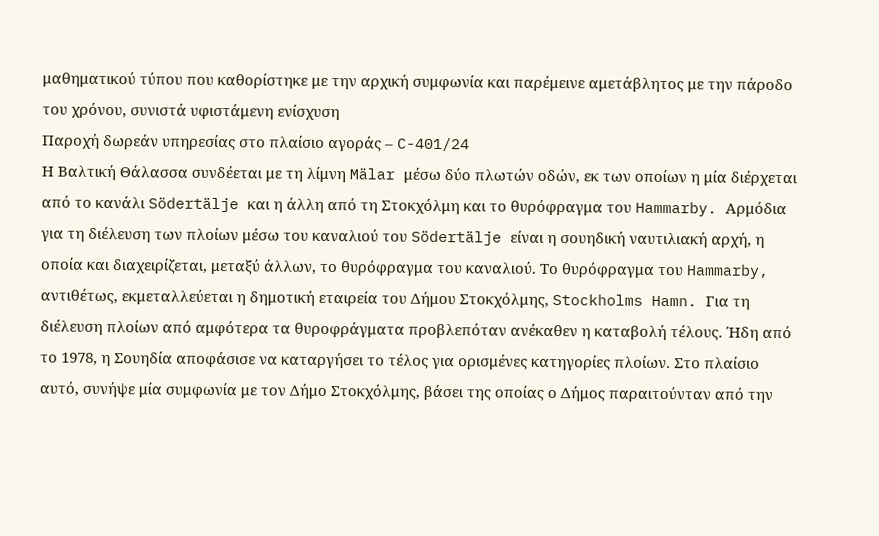μαθηματικού τύπου που καθορίστηκε με την αρχική συμφωνία και παρέμεινε αμετάβλητος με την πάροδο του χρόνου, συνιστά υφιστάμενη ενίσχυση
Παροχή δωρεάν υπηρεσίας στο πλαίσιο αγοράς – C-401/24
Η Βαλτική Θάλασσα συνδέεται με τη λίμνη Mälar μέσω δύο πλωτών οδών, εκ των οποίων η μία διέρχεται από το κανάλι Södertälje και η άλλη από τη Στοκχόλμη και το θυρόφραγμα του Hammarby. Αρμόδια για τη διέλευση των πλοίων μέσω του καναλιού του Södertälje είναι η σουηδική ναυτιλιακή αρχή, η οποία και διαχειρίζεται, μεταξύ άλλων, το θυρόφραγμα του καναλιού. Το θυρόφραγμα του Hammarby, αντιθέτως, εκμεταλλεύεται η δημοτική εταιρεία του Δήμου Στοκχόλμης, Stockholms Hamn. Για τη διέλευση πλοίων από αμφότερα τα θυροφράγματα προβλεπόταν ανέκαθεν η καταβολή τέλους. Ήδη από το 1978, η Σουηδία αποφάσισε να καταργήσει το τέλος για ορισμένες κατηγορίες πλοίων. Στο πλαίσιο αυτό, συνήψε μία συμφωνία με τον Δήμο Στοκχόλμης, βάσει της οποίας ο Δήμος παραιτούνταν από την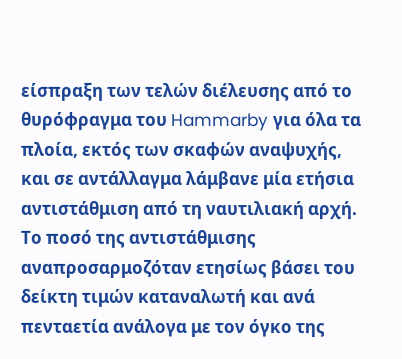είσπραξη των τελών διέλευσης από το θυρόφραγμα του Hammarby για όλα τα πλοία, εκτός των σκαφών αναψυχής, και σε αντάλλαγμα λάμβανε μία ετήσια αντιστάθμιση από τη ναυτιλιακή αρχή. Το ποσό της αντιστάθμισης αναπροσαρμοζόταν ετησίως βάσει του δείκτη τιμών καταναλωτή και ανά πενταετία ανάλογα με τον όγκο της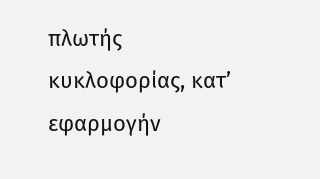πλωτής κυκλοφορίας, κατ’ εφαρμογήν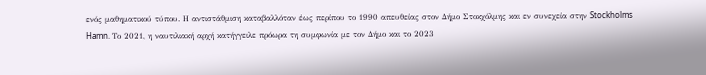ενός μαθηματικού τύπου. Η αντιστάθμιση καταβαλλόταν έως περίπου το 1990 απευθείας στον Δήμο Στοκχόλμης και εν συνεχεία στην Stockholms Hamn. Το 2021, η ναυτιλιακή αρχή κατήγγειλε πρόωρα τη συμφωνία με τον Δήμο και το 2023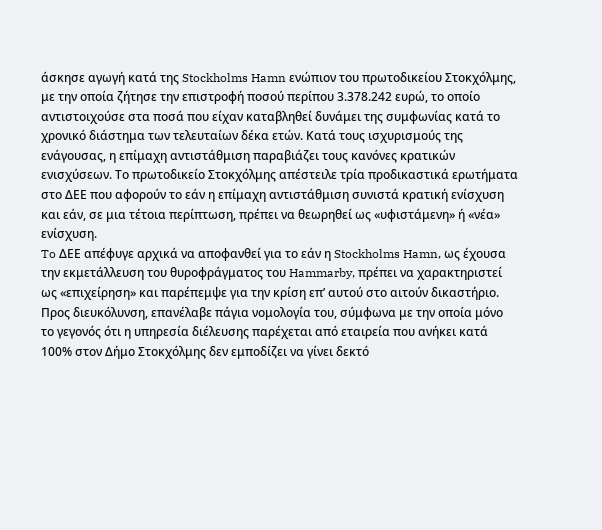άσκησε αγωγή κατά της Stockholms Hamn ενώπιον του πρωτοδικείου Στοκχόλμης, με την οποία ζήτησε την επιστροφή ποσού περίπου 3.378.242 ευρώ, το οποίο αντιστοιχούσε στα ποσά που είχαν καταβληθεί δυνάμει της συμφωνίας κατά το χρονικό διάστημα των τελευταίων δέκα ετών. Κατά τους ισχυρισμούς της ενάγουσας, η επίμαχη αντιστάθμιση παραβιάζει τους κανόνες κρατικών ενισχύσεων. Το πρωτοδικείο Στοκχόλμης απέστειλε τρία προδικαστικά ερωτήματα στο ΔΕΕ που αφορούν το εάν η επίμαχη αντιστάθμιση συνιστά κρατική ενίσχυση και εάν, σε μια τέτοια περίπτωση, πρέπει να θεωρηθεί ως «υφιστάμενη» ή «νέα» ενίσχυση.
To ΔΕΕ απέφυγε αρχικά να αποφανθεί για το εάν η Stockholms Hamn, ως έχουσα την εκμετάλλευση του θυροφράγματος του Hammarby, πρέπει να χαρακτηριστεί ως «επιχείρηση» και παρέπεμψε για την κρίση επ’ αυτού στο αιτούν δικαστήριο. Προς διευκόλυνση, επανέλαβε πάγια νομολογία του, σύμφωνα με την οποία μόνο το γεγονός ότι η υπηρεσία διέλευσης παρέχεται από εταιρεία που ανήκει κατά 100% στον Δήμο Στοκχόλμης δεν εμποδίζει να γίνει δεκτό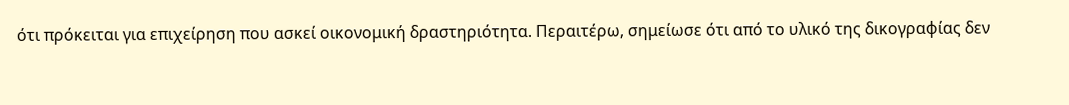ότι πρόκειται για επιχείρηση που ασκεί οικονομική δραστηριότητα. Περαιτέρω, σημείωσε ότι από το υλικό της δικογραφίας δεν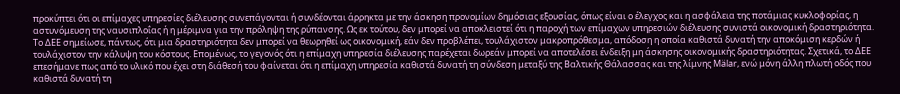προκύπτει ότι οι επίμαχες υπηρεσίες διέλευσης συνεπάγονται ή συνδέονται άρρηκτα με την άσκηση προνομίων δημόσιας εξουσίας, όπως είναι ο έλεγχος και η ασφάλεια της ποτάμιας κυκλοφορίας, η αστυνόμευση της ναυσιπλοΐας ή η μέριμνα για την πρόληψη της ρύπανσης. Ως εκ τούτου, δεν μπορεί να αποκλειστεί ότι η παροχή των επίμαχων υπηρεσιών διέλευσης συνιστά οικονομική δραστηριότητα.
Το ΔΕΕ σημείωσε, πάντως, ότι μια δραστηριότητα δεν μπορεί να θεωρηθεί ως οικονομική, εάν δεν προβλέπει, τουλάχιστον μακροπρόθεσμα, απόδοση η οποία καθιστά δυνατή την αποκόμιση κερδών ή τουλάχιστον την κάλυψη του κόστους. Επομένως, το γεγονός ότι η επίμαχη υπηρεσία διέλευσης παρέχεται δωρεάν μπορεί να αποτελέσει ένδειξη μη άσκησης οικονομικής δραστηριότητας. Σχετικά, το ΔΕΕ επεσήμανε πως από το υλικό που έχει στη διάθεσή του φαίνεται ότι η επίμαχη υπηρεσία καθιστά δυνατή τη σύνδεση μεταξύ της Βαλτικής Θάλασσας και της λίμνης Mälar, ενώ μόνη άλλη πλωτή οδός που καθιστά δυνατή τη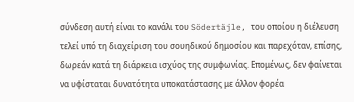σύνδεση αυτή είναι το κανάλι του Södertäjle, του οποίου η διέλευση τελεί υπό τη διαχείριση του σουηδικού δημοσίου και παρεχόταν, επίσης, δωρεάν κατά τη διάρκεια ισχύος της συμφωνίας. Επομένως, δεν φαίνεται να υφίσταται δυνατότητα υποκατάστασης με άλλον φορέα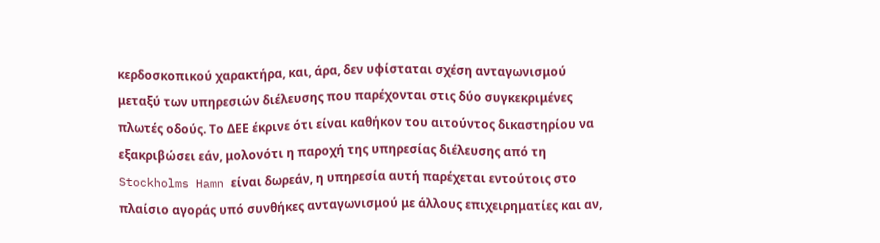κερδοσκοπικού χαρακτήρα, και, άρα, δεν υφίσταται σχέση ανταγωνισμού μεταξύ των υπηρεσιών διέλευσης που παρέχονται στις δύο συγκεκριμένες πλωτές οδούς. Το ΔΕΕ έκρινε ότι είναι καθήκον του αιτούντος δικαστηρίου να εξακριβώσει εάν, μολονότι η παροχή της υπηρεσίας διέλευσης από τη Stockholms Hamn είναι δωρεάν, η υπηρεσία αυτή παρέχεται εντούτοις στο πλαίσιο αγοράς υπό συνθήκες ανταγωνισμού με άλλους επιχειρηματίες και αν,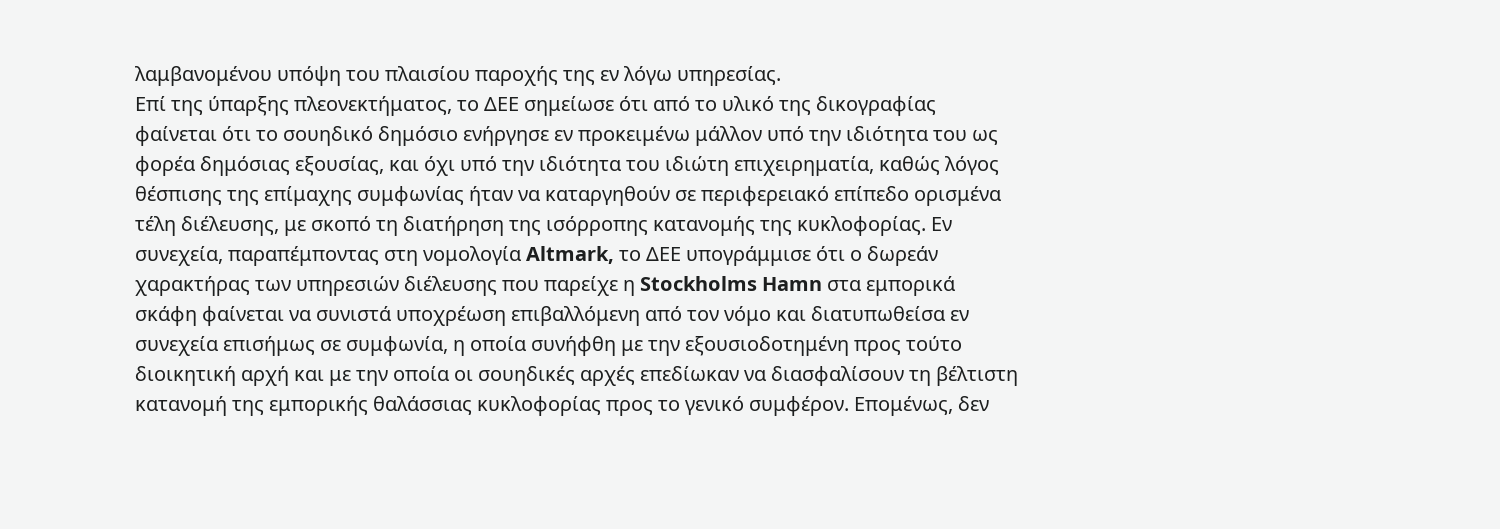λαμβανομένου υπόψη του πλαισίου παροχής της εν λόγω υπηρεσίας.
Επί της ύπαρξης πλεονεκτήματος, το ΔΕΕ σημείωσε ότι από το υλικό της δικογραφίας φαίνεται ότι το σουηδικό δημόσιο ενήργησε εν προκειμένω μάλλον υπό την ιδιότητα του ως φορέα δημόσιας εξουσίας, και όχι υπό την ιδιότητα του ιδιώτη επιχειρηματία, καθώς λόγος θέσπισης της επίμαχης συμφωνίας ήταν να καταργηθούν σε περιφερειακό επίπεδο ορισμένα τέλη διέλευσης, με σκοπό τη διατήρηση της ισόρροπης κατανομής της κυκλοφορίας. Εν συνεχεία, παραπέμποντας στη νομολογία Altmark, το ΔΕΕ υπογράμμισε ότι ο δωρεάν χαρακτήρας των υπηρεσιών διέλευσης που παρείχε η Stockholms Hamn στα εμπορικά σκάφη φαίνεται να συνιστά υποχρέωση επιβαλλόμενη από τον νόμο και διατυπωθείσα εν συνεχεία επισήμως σε συμφωνία, η οποία συνήφθη με την εξουσιοδοτημένη προς τούτο διοικητική αρχή και με την οποία οι σουηδικές αρχές επεδίωκαν να διασφαλίσουν τη βέλτιστη κατανομή της εμπορικής θαλάσσιας κυκλοφορίας προς το γενικό συμφέρον. Επομένως, δεν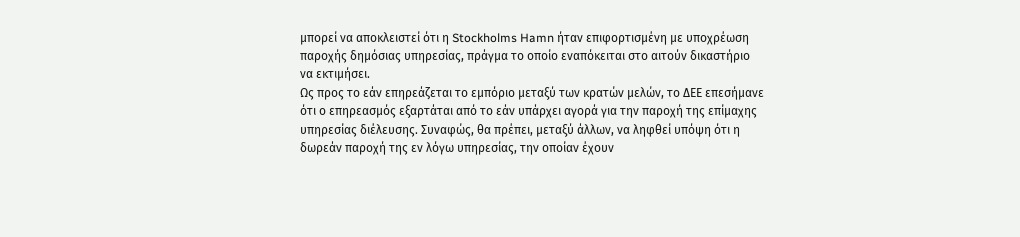μπορεί να αποκλειστεί ότι η Stockholms Hamn ήταν επιφορτισμένη με υποχρέωση παροχής δημόσιας υπηρεσίας, πράγμα το οποίο εναπόκειται στο αιτούν δικαστήριο να εκτιμήσει.
Ως προς το εάν επηρεάζεται το εμπόριο μεταξύ των κρατών μελών, το ΔΕΕ επεσήμανε ότι ο επηρεασμός εξαρτάται από το εάν υπάρχει αγορά για την παροχή της επίμαχης υπηρεσίας διέλευσης. Συναφώς, θα πρέπει, μεταξύ άλλων, να ληφθεί υπόψη ότι η δωρεάν παροχή της εν λόγω υπηρεσίας, την οποίαν έχουν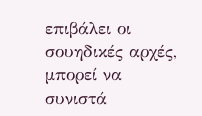επιβάλει οι σουηδικές αρχές, μπορεί να συνιστά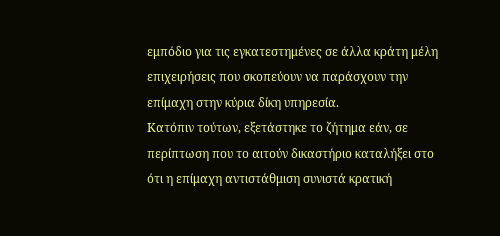εμπόδιο για τις εγκατεστημένες σε άλλα κράτη μέλη επιχειρήσεις που σκοπεύουν να παράσχουν την επίμαχη στην κύρια δίκη υπηρεσία.
Κατόπιν τούτων, εξετάστηκε το ζήτημα εάν, σε περίπτωση που το αιτούν δικαστήριο καταλήξει στο ότι η επίμαχη αντιστάθμιση συνιστά κρατική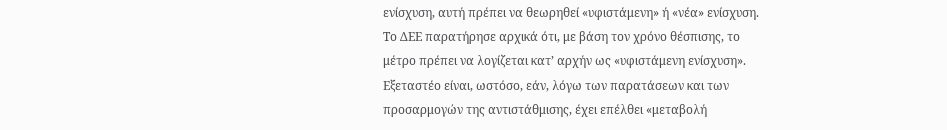ενίσχυση, αυτή πρέπει να θεωρηθεί «υφιστάμενη» ή «νέα» ενίσχυση. Το ΔΕΕ παρατήρησε αρχικά ότι, με βάση τον χρόνο θέσπισης, το μέτρο πρέπει να λογίζεται κατ’ αρχήν ως «υφιστάμενη ενίσχυση». Εξεταστέο είναι, ωστόσο, εάν, λόγω των παρατάσεων και των προσαρμογών της αντιστάθμισης, έχει επέλθει «μεταβολή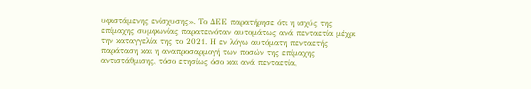υφιστάμενης ενίσχυσης». Το ΔΕΕ παρατήρησε ότι η ισχύς της επίμαχης συμφωνίας παρατεινόταν αυτομάτως ανά πενταετία μέχρι την καταγγελία της το 2021. Η εν λόγω αυτόματη πενταετής παράταση και η αναπροσαρμογή των ποσών της επίμαχης αντιστάθμισης, τόσο ετησίως όσο και ανά πενταετία,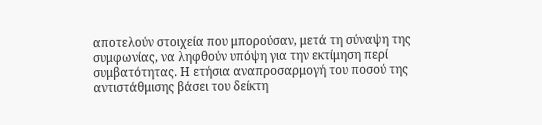αποτελούν στοιχεία που μπορούσαν, μετά τη σύναψη της συμφωνίας, να ληφθούν υπόψη για την εκτίμηση περί συμβατότητας. Η ετήσια αναπροσαρμογή του ποσού της αντιστάθμισης βάσει του δείκτη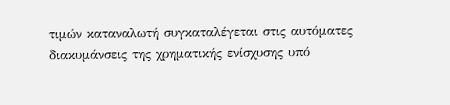τιμών καταναλωτή συγκαταλέγεται στις αυτόματες διακυμάνσεις της χρηματικής ενίσχυσης υπό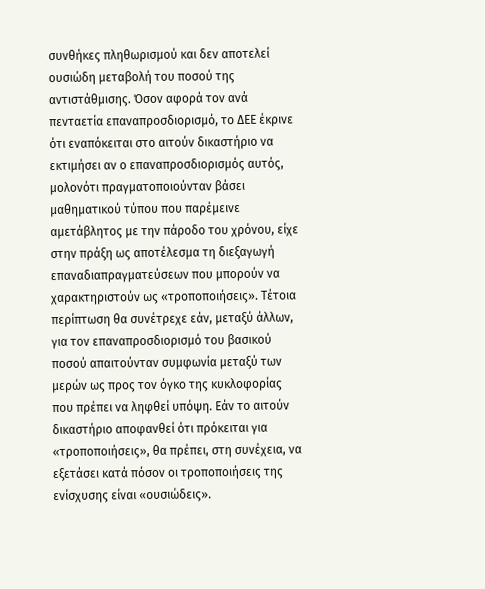συνθήκες πληθωρισμού και δεν αποτελεί ουσιώδη μεταβολή του ποσού της αντιστάθμισης. Όσον αφορά τον ανά πενταετία επαναπροσδιορισμό, το ΔΕΕ έκρινε ότι εναπόκειται στο αιτούν δικαστήριο να εκτιμήσει αν ο επαναπροσδιορισμός αυτός, μολονότι πραγματοποιούνταν βάσει μαθηματικού τύπου που παρέμεινε αμετάβλητος με την πάροδο του χρόνου, είχε στην πράξη ως αποτέλεσμα τη διεξαγωγή επαναδιαπραγματεύσεων που μπορούν να χαρακτηριστούν ως «τροποποιήσεις». Τέτοια περίπτωση θα συνέτρεχε εάν, μεταξύ άλλων, για τον επαναπροσδιορισμό του βασικού ποσού απαιτούνταν συμφωνία μεταξύ των μερών ως προς τον όγκο της κυκλοφορίας που πρέπει να ληφθεί υπόψη. Εάν το αιτούν δικαστήριο αποφανθεί ότι πρόκειται για «τροποποιήσεις», θα πρέπει, στη συνέχεια, να εξετάσει κατά πόσον οι τροποποιήσεις της ενίσχυσης είναι «ουσιώδεις».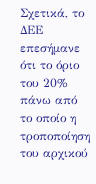Σχετικά, το ΔΕΕ επεσήμανε ότι το όριο του 20% πάνω από το οποίο η τροποποίηση του αρχικού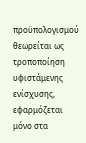προϋπολογισμού θεωρείται ως τροποποίηση υφιστάμενης ενίσχυσης, εφαρμόζεται μόνο στα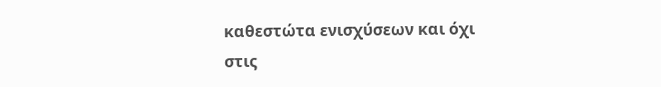καθεστώτα ενισχύσεων και όχι στις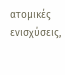ατομικές ενισχύσεις,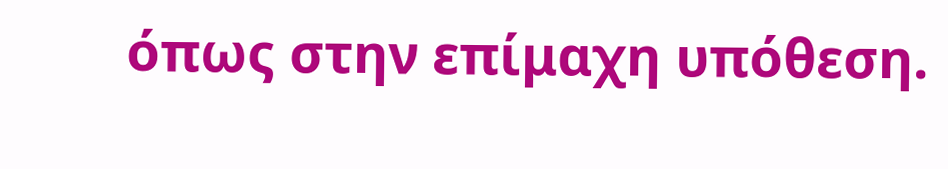όπως στην επίμαχη υπόθεση.